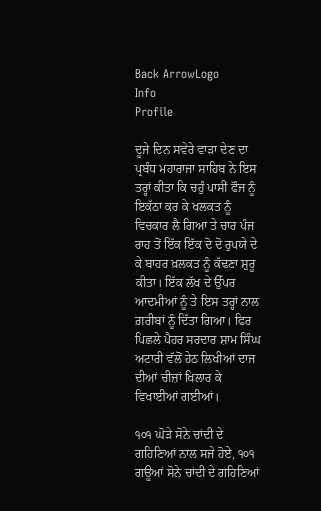Back ArrowLogo
Info
Profile

ਦੂਜੇ ਦਿਨ ਸਵੇਰੇ ਵਾੜਾ ਦੇਣ ਦਾ ਪ੍ਰਬੰਧ ਮਹਾਰਾਜਾ ਸਾਹਿਬ ਨੇ ਇਸ ਤਰ੍ਹਾਂ ਕੀਤਾ ਕਿ ਚਹੁੰ ਪਾਸੀਂ ਫੌਜ ਨੂੰ ਇਕੱਠਾ ਕਰ ਕੇ ਖਲਕਤ ਨੂੰ ਵਿਚਕਾਰ ਲੈ ਗਿਆ ਤੇ ਚਾਰ ਪੰਜ ਰਾਹ ਤੋਂ ਇੱਕ ਇੱਕ ਦੋ ਦੋ ਰੁਪਯੇ ਦੇ ਕੇ ਬਾਹਰ ਖ਼ਲਕਤ ਨੂੰ ਕੱਢਣਾ ਸ਼ੁਰੂ ਕੀਤਾ। ਇੱਕ ਲੱਖ ਦੇ ਉੱਪਰ ਆਦਮੀਆਂ ਨੂੰ ਤੇ ਇਸ ਤਰ੍ਹਾਂ ਨਾਲ ਗ਼ਰੀਬਾਂ ਨੂੰ ਦਿੱਤਾ ਗਿਆ। ਫਿਰ ਪਿਛਲੇ ਪੈਹਰ ਸਰਦਾਰ ਸ਼ਾਮ ਸਿੰਘ ਅਟਾਰੀ ਵੱਲੋਂ ਹੇਠ ਲਿਖੀਆਂ ਦਾਜ ਦੀਆਂ ਚੀਜ਼ਾਂ ਖਿਲਾਰ ਕੇ ਵਿਖਾਈਆਂ ਗਈਆਂ।

੧੦੧ ਘੋੜੇ ਸੋਨੇ ਚਾਂਦੀ ਦੇ ਗਹਿਣਿਆਂ ਨਾਲ ਸਜੇ ਹੋਏ, ੧੦੧ ਗਊਆਂ ਸੋਨੇ ਚਾਂਦੀ ਦੇ ਗਹਿਣਿਆਂ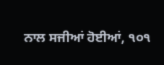ਨਾਲ ਸਜੀਆਂ ਹੋਈਆਂ, ੧੦੧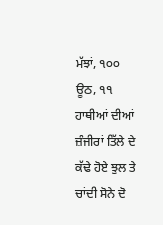ਮੱਝਾਂ, ੧੦੦ ਊਠ, ੧੧ ਹਾਥੀਆਂ ਦੀਆਂ ਜ਼ੰਜੀਰਾਂ ਤਿੱਲੇ ਦੇ ਕੱਢੇ ਹੋਏ ਝੁਲ ਤੇ ਚਾਂਦੀ ਸੋਨੇ ਦੋ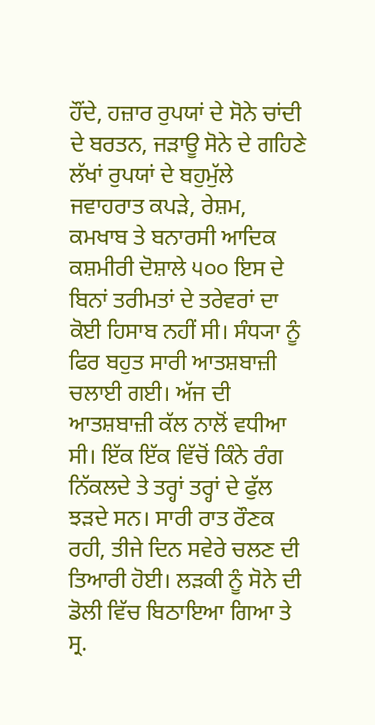ਹੌਂਦੇ, ਹਜ਼ਾਰ ਰੁਪਯਾਂ ਦੇ ਸੋਨੇ ਚਾਂਦੀ ਦੇ ਬਰਤਨ, ਜੜਾਊ ਸੋਨੇ ਦੇ ਗਹਿਣੇ ਲੱਖਾਂ ਰੁਪਯਾਂ ਦੇ ਬਹੁਮੁੱਲੇ ਜਵਾਹਰਾਤ ਕਪੜੇ, ਰੇਸ਼ਮ, ਕਮਖਾਬ ਤੇ ਬਨਾਰਸੀ ਆਦਿਕ ਕਸ਼ਮੀਰੀ ਦੋਸ਼ਾਲੇ ੫੦੦ ਇਸ ਦੇ ਬਿਨਾਂ ਤਰੀਮਤਾਂ ਦੇ ਤਰੇਵਰਾਂ ਦਾ ਕੋਈ ਹਿਸਾਬ ਨਹੀਂ ਸੀ। ਸੰਧ੍ਯਾ ਨੂੰ ਫਿਰ ਬਹੁਤ ਸਾਰੀ ਆਤਸ਼ਬਾਜ਼ੀ ਚਲਾਈ ਗਈ। ਅੱਜ ਦੀ ਆਤਸ਼ਬਾਜ਼ੀ ਕੱਲ ਨਾਲੋਂ ਵਧੀਆ ਸੀ। ਇੱਕ ਇੱਕ ਵਿੱਚੋਂ ਕਿੰਨੇ ਰੰਗ ਨਿੱਕਲਦੇ ਤੇ ਤਰ੍ਹਾਂ ਤਰ੍ਹਾਂ ਦੇ ਫੁੱਲ ਝੜਦੇ ਸਨ। ਸਾਰੀ ਰਾਤ ਰੌਣਕ ਰਹੀ, ਤੀਜੇ ਦਿਨ ਸਵੇਰੇ ਚਲਣ ਦੀ ਤਿਆਰੀ ਹੋਈ। ਲੜਕੀ ਨੂੰ ਸੋਨੇ ਦੀ ਡੋਲੀ ਵਿੱਚ ਬਿਠਾਇਆ ਗਿਆ ਤੇ ਸ੍ਰ.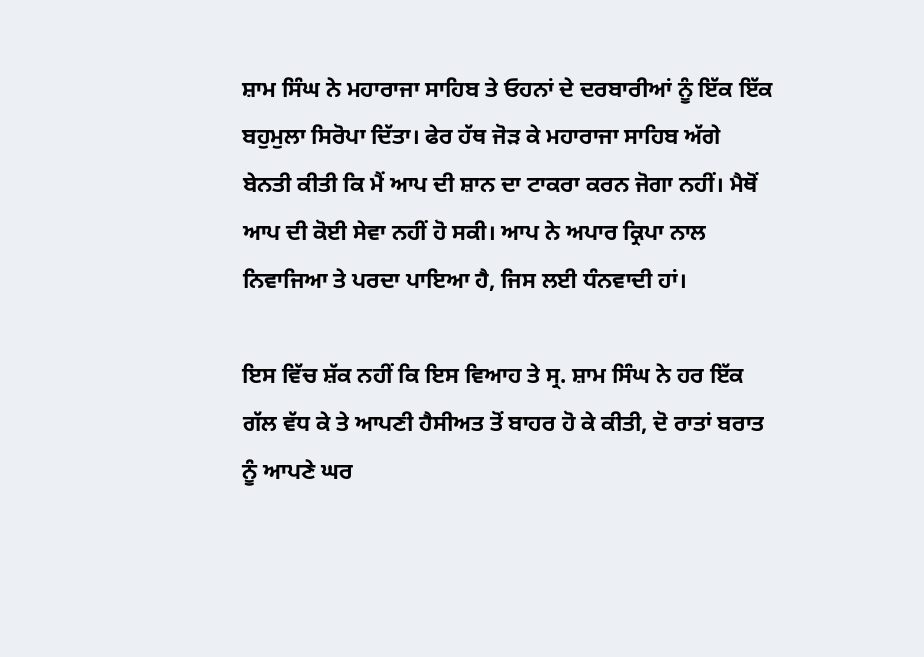ਸ਼ਾਮ ਸਿੰਘ ਨੇ ਮਹਾਰਾਜਾ ਸਾਹਿਬ ਤੇ ਓਹਨਾਂ ਦੇ ਦਰਬਾਰੀਆਂ ਨੂੰ ਇੱਕ ਇੱਕ ਬਹੁਮੁਲਾ ਸਿਰੋਪਾ ਦਿੱਤਾ। ਫੇਰ ਹੱਥ ਜੋੜ ਕੇ ਮਹਾਰਾਜਾ ਸਾਹਿਬ ਅੱਗੇ ਬੇਨਤੀ ਕੀਤੀ ਕਿ ਮੈਂ ਆਪ ਦੀ ਸ਼ਾਨ ਦਾ ਟਾਕਰਾ ਕਰਨ ਜੋਗਾ ਨਹੀਂ। ਮੈਥੋਂ ਆਪ ਦੀ ਕੋਈ ਸੇਵਾ ਨਹੀਂ ਹੋ ਸਕੀ। ਆਪ ਨੇ ਅਪਾਰ ਕ੍ਰਿਪਾ ਨਾਲ ਨਿਵਾਜਿਆ ਤੇ ਪਰਦਾ ਪਾਇਆ ਹੈ, ਜਿਸ ਲਈ ਧੰਨਵਾਦੀ ਹਾਂ।

ਇਸ ਵਿੱਚ ਸ਼ੱਕ ਨਹੀਂ ਕਿ ਇਸ ਵਿਆਹ ਤੇ ਸ੍ਰ. ਸ਼ਾਮ ਸਿੰਘ ਨੇ ਹਰ ਇੱਕ ਗੱਲ ਵੱਧ ਕੇ ਤੇ ਆਪਣੀ ਹੈਸੀਅਤ ਤੋਂ ਬਾਹਰ ਹੋ ਕੇ ਕੀਤੀ, ਦੋ ਰਾਤਾਂ ਬਰਾਤ ਨੂੰ ਆਪਣੇ ਘਰ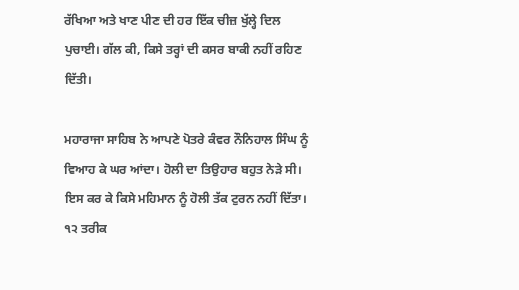ਰੱਖਿਆ ਅਤੇ ਖਾਣ ਪੀਣ ਦੀ ਹਰ ਇੱਕ ਚੀਜ਼ ਖੁੱਲ੍ਹੇ ਦਿਲ ਪੁਚਾਈ। ਗੱਲ ਕੀ, ਕਿਸੇ ਤਰ੍ਹਾਂ ਦੀ ਕਸਰ ਬਾਕੀ ਨਹੀਂ ਰਹਿਣ ਦਿੱਤੀ।

ਮਹਾਰਾਜਾ ਸਾਹਿਬ ਨੇ ਆਪਣੇ ਪੋਤਰੇ ਕੰਵਰ ਨੌਨਿਹਾਲ ਸਿੰਘ ਨੂੰ ਵਿਆਹ ਕੇ ਘਰ ਆਂਦਾ। ਹੋਲੀ ਦਾ ਤਿਉਹਾਰ ਬਹੁਤ ਨੇੜੇ ਸੀ। ਇਸ ਕਰ ਕੇ ਕਿਸੇ ਮਹਿਮਾਨ ਨੂੰ ਹੋਲੀ ਤੱਕ ਟੁਰਨ ਨਹੀਂ ਦਿੱਤਾ। ੧੨ ਤਰੀਕ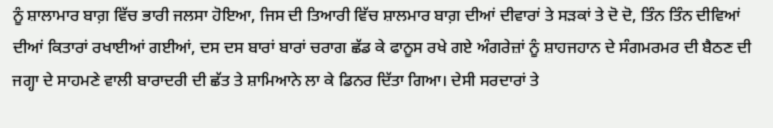ਨੂੰ ਸ਼ਾਲਾਮਾਰ ਬਾਗ਼ ਵਿੱਚ ਭਾਰੀ ਜਲਸਾ ਹੋਇਆ, ਜਿਸ ਦੀ ਤਿਆਰੀ ਵਿੱਚ ਸ਼ਾਲਮਾਰ ਬਾਗ਼ ਦੀਆਂ ਦੀਵਾਰਾਂ ਤੇ ਸੜਕਾਂ ਤੇ ਦੋ ਦੋ, ਤਿੰਨ ਤਿੰਨ ਦੀਵਿਆਂ ਦੀਆਂ ਕਿਤਾਰਾਂ ਰਖਾਈਆਂ ਗਈਆਂ, ਦਸ ਦਸ ਬਾਰਾਂ ਬਾਰਾਂ ਚਰਾਗ ਛੱਡ ਕੇ ਫਾਨੂਸ ਰਖੇ ਗਏ ਅੰਗਰੇਜ਼ਾਂ ਨੂੰ ਸ਼ਾਹਜਹਾਨ ਦੇ ਸੰਗਮਰਮਰ ਦੀ ਬੈਠਣ ਦੀ ਜਗ੍ਹਾ ਦੇ ਸਾਹਮਣੇ ਵਾਲੀ ਬਾਰਾਦਰੀ ਦੀ ਛੱਤ ਤੇ ਸ਼ਾਮਿਆਨੇ ਲਾ ਕੇ ਡਿਨਰ ਦਿੱਤਾ ਗਿਆ। ਦੇਸੀ ਸਰਦਾਰਾਂ ਤੇ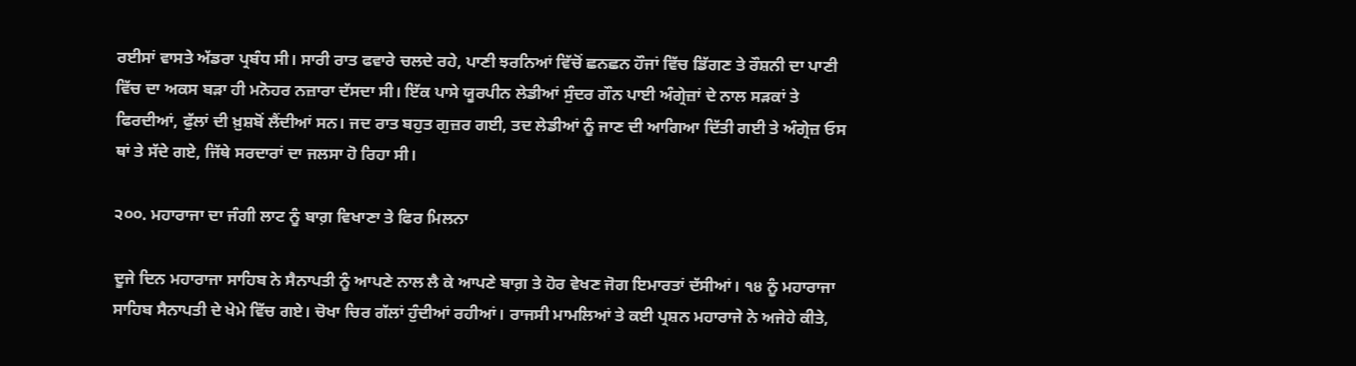ਰਈਸਾਂ ਵਾਸਤੇ ਅੱਡਰਾ ਪ੍ਰਬੰਧ ਸੀ। ਸਾਰੀ ਰਾਤ ਫਵਾਰੇ ਚਲਦੇ ਰਹੇ, ਪਾਣੀ ਝਰਨਿਆਂ ਵਿੱਚੋਂ ਛਨਛਨ ਹੌਜਾਂ ਵਿੱਚ ਡਿੱਗਣ ਤੇ ਰੌਸ਼ਨੀ ਦਾ ਪਾਣੀ ਵਿੱਚ ਦਾ ਅਕਸ ਬੜਾ ਹੀ ਮਨੋਹਰ ਨਜ਼ਾਰਾ ਦੱਸਦਾ ਸੀ। ਇੱਕ ਪਾਸੇ ਯੂਰਪੀਨ ਲੇਡੀਆਂ ਸੁੰਦਰ ਗੌਨ ਪਾਈ ਅੰਗ੍ਰੇਜ਼ਾਂ ਦੇ ਨਾਲ ਸੜਕਾਂ ਤੇ ਫਿਰਦੀਆਂ, ਫੁੱਲਾਂ ਦੀ ਖ਼ੁਸ਼ਬੋਂ ਲੈਂਦੀਆਂ ਸਨ। ਜਦ ਰਾਤ ਬਹੁਤ ਗੁਜ਼ਰ ਗਈ, ਤਦ ਲੇਡੀਆਂ ਨੂੰ ਜਾਣ ਦੀ ਆਗਿਆ ਦਿੱਤੀ ਗਈ ਤੇ ਅੰਗ੍ਰੇਜ਼ ਓਸ ਥਾਂ ਤੇ ਸੱਦੇ ਗਏ, ਜਿੱਥੇ ਸਰਦਾਰਾਂ ਦਾ ਜਲਸਾ ਹੋ ਰਿਹਾ ਸੀ।

੨੦੦. ਮਹਾਰਾਜਾ ਦਾ ਜੰਗੀ ਲਾਟ ਨੂੰ ਬਾਗ਼ ਵਿਖਾਣਾ ਤੇ ਫਿਰ ਮਿਲਨਾ

ਦੂਜੇ ਦਿਨ ਮਹਾਰਾਜਾ ਸਾਹਿਬ ਨੇ ਸੈਨਾਪਤੀ ਨੂੰ ਆਪਣੇ ਨਾਲ ਲੈ ਕੇ ਆਪਣੇ ਬਾਗ਼ ਤੇ ਹੋਰ ਵੇਖਣ ਜੋਗ ਇਮਾਰਤਾਂ ਦੱਸੀਆਂ। ੧੪ ਨੂੰ ਮਹਾਰਾਜਾ ਸਾਹਿਬ ਸੈਨਾਪਤੀ ਦੇ ਖੇਮੇ ਵਿੱਚ ਗਏ। ਚੋਖਾ ਚਿਰ ਗੱਲਾਂ ਹੁੰਦੀਆਂ ਰਹੀਆਂ। ਰਾਜਸੀ ਮਾਮਲਿਆਂ ਤੇ ਕਈ ਪ੍ਰਸ਼ਨ ਮਹਾਰਾਜੇ ਨੇ ਅਜੇਹੇ ਕੀਤੇ,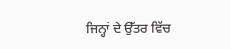ਜਿਨ੍ਹਾਂ ਦੇ ਉੱਤਰ ਵਿੱਚ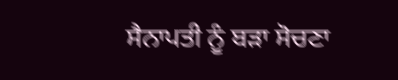ਸੈਨਾਪਤੀ ਨੂੰ ਬੜਾ ਸੋਚਣਾ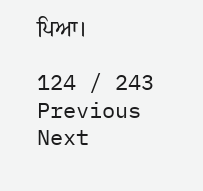ਪਿਆ।

124 / 243
Previous
Next